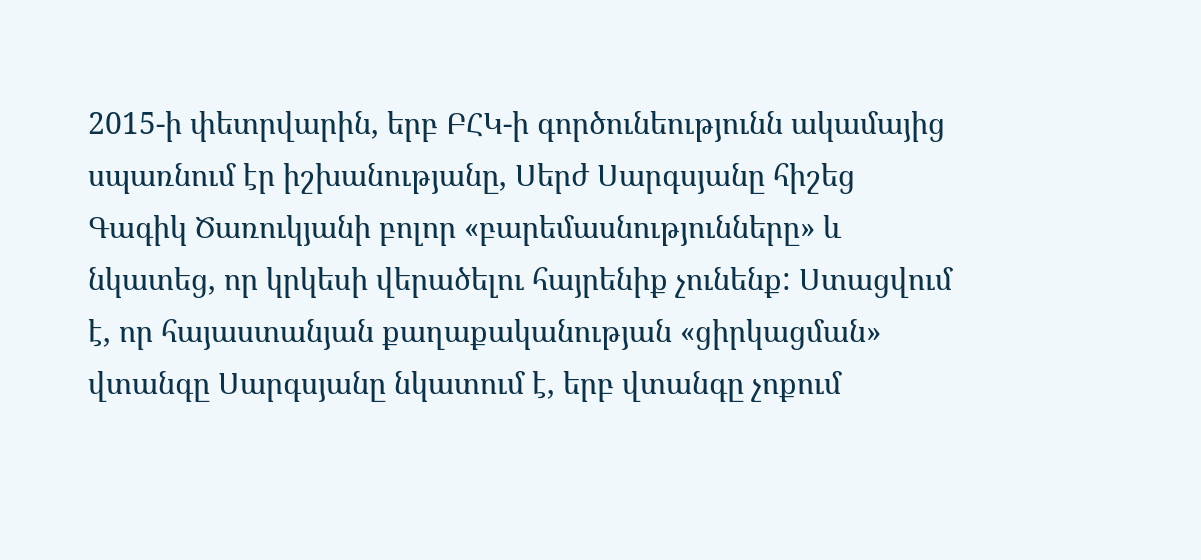2015-ի փետրվարին, երբ ԲՀԿ-ի գործունեությունն ակամայից սպառնում էր իշխանությանը, Սերժ Սարգսյանը հիշեց Գագիկ Ծառուկյանի բոլոր «բարեմասնությունները» և նկատեց, որ կրկեսի վերածելու հայրենիք չունենք: Ստացվում է, որ հայաստանյան քաղաքականության «ցիրկացման» վտանգը Սարգսյանը նկատում է, երբ վտանգը չոքում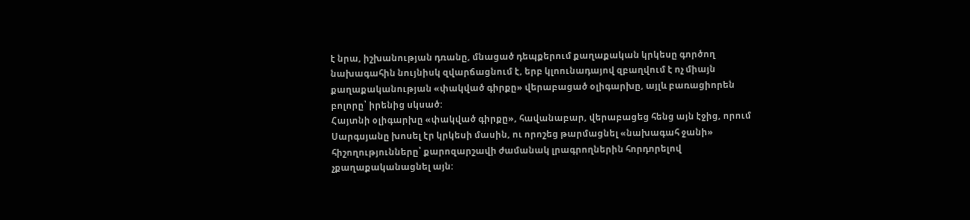է նրա, իշխանության դռանը, մնացած դեպքերում քաղաքական կրկեսը գործող նախագահին նույնիսկ զվարճացնում է, երբ կլոունադայով զբաղվում է ոչ միայն քաղաքականության «փակված գիրքը» վերաբացած օլիգարխը, այլև բառացիորեն բոլորը՝ իրենից սկսած:
Հայտնի օլիգարխը «փակված գիրքը», հավանաբար, վերաբացեց հենց այն էջից, որում Սարգսյանը խոսել էր կրկեսի մասին, ու որոշեց թարմացնել «նախագահ ջանի» հիշողությունները՝ քարոզարշավի ժամանակ լրագրողներին հորդորելով չքաղաքականացնել այն: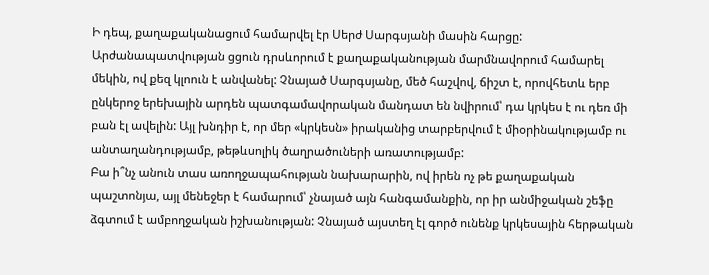Ի դեպ, քաղաքականացում համարվել էր Սերժ Սարգսյանի մասին հարցը: Արժանապատվության ցցուն դրսևորում է քաղաքականության մարմնավորում համարել մեկին, ով քեզ կլոուն է անվանել: Չնայած Սարգսյանը, մեծ հաշվով, ճիշտ է, որովհետև երբ ընկերոջ երեխային արդեն պատգամավորական մանդատ են նվիրում՝ դա կրկես է ու դեռ մի բան էլ ավելին: Այլ խնդիր է, որ մեր «կրկեսն» իրականից տարբերվում է միօրինակությամբ ու անտաղանդությամբ, թեթևսոլիկ ծաղրածուների առատությամբ:
Բա ի՞նչ անուն տաս առողջապահության նախարարին, ով իրեն ոչ թե քաղաքական պաշտոնյա, այլ մենեջեր է համարում՝ չնայած այն հանգամանքին, որ իր անմիջական շեֆը ձգտում է ամբողջական իշխանության: Չնայած այստեղ էլ գործ ունենք կրկեսային հերթական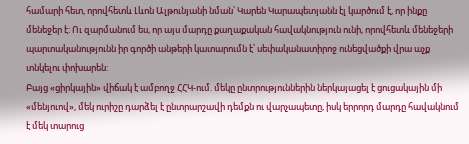համարի հետ, որովհետև Լևոն Ալթունյանի նման՝ Կարեն Կարապետյանն էլ կարծում է, որ ինքը մենեջեր է: Ու զարմանում ես, որ այս մարդը քաղաքական հավակնություն ունի, որովհետև մենեջերի պարտականությունն իր գործի անթերի կատարումն է՝ սեփականատիրոջ ունեցվածքի վրա աչք տնկելու փոխարեն:
Բայց «ցիրկային» վիճակ է ամբողջ ՀՀԿ-ում. մեկը ընտրություններին ներկայացել է ցուցակային մի «մենյուով», մեկ ուրիշը դարձել է ընտրարշավի դեմքն ու վարչապետը, իսկ երրորդ մարդը հավակնում է մեկ տարուց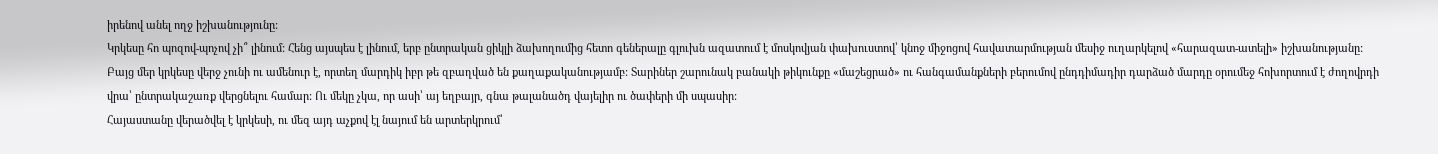իրենով անել ողջ իշխանությունը:
Կրկեսը հո պոզով-պոչով չի՞ լինում: Հենց այսպես է լինում, երբ ընտրական ցիկլի ձախողումից հետո գեներալը գլուխն ազատում է մոսկովյան փախուստով՝ կնոջ միջոցով հավատարմության մեսիջ ուղարկելով «հարազատ-ատելի» իշխանությանը:
Բայց մեր կրկեսը վերջ չունի ու ամենուր է, որտեղ մարդիկ իբր թե զբաղված են քաղաքականությամբ: Տարիներ շարունակ բանակի թիկունքը «մաշեցրած» ու հանգամանքների բերումով ընդդիմադիր դարձած մարդը օրումեջ հոխորտում է ժողովրդի վրա՝ ընտրակաշառք վերցնելու համար: Ու մեկը չկա, որ ասի՝ այ եղբայր, գնա թալանածդ վայելիր ու ծափերի մի սպասիր:
Հայաստանը վերածվել է կրկեսի, ու մեզ այդ աչքով էլ նայում են արտերկրում՝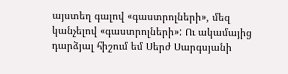այստեղ գալով «գաստրոլների», մեզ կանչելով «գաստրոլների»: Ու ակամայից դարձյալ հիշում եմ Սերժ Սարգսյանի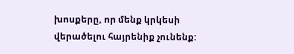խոսքերը, որ մենք կրկեսի վերածելու հայրենիք չունենք: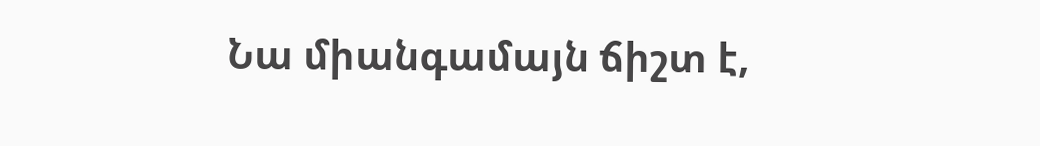Նա միանգամայն ճիշտ է,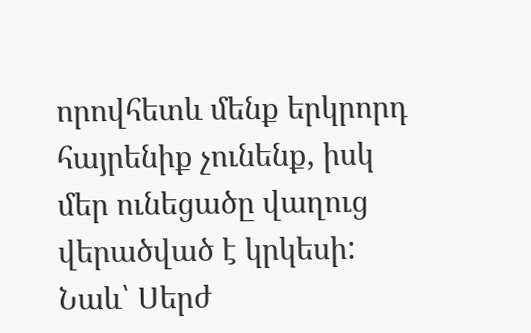որովհետև մենք երկրորդ հայրենիք չունենք, իսկ մեր ունեցածը վաղուց վերածված է կրկեսի: Նաև՝ Սերժ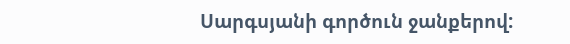Սարգսյանի գործուն ջանքերով: